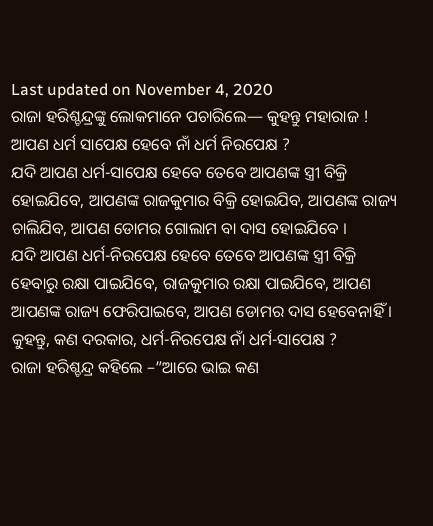Last updated on November 4, 2020
ରାଜା ହରିଶ୍ଚନ୍ଦ୍ରଙ୍କୁ ଲୋକମାନେ ପଚାରିଲେ— କୁହନ୍ତୁ ମହାରାଜ ! ଆପଣ ଧର୍ମ ସାପେକ୍ଷ ହେବେ ନାଁ ଧର୍ମ ନିରପେକ୍ଷ ?
ଯଦି ଆପଣ ଧର୍ମ-ସାପେକ୍ଷ ହେବେ ତେବେ ଆପଣଙ୍କ ସ୍ତ୍ରୀ ବିକ୍ରି ହୋଇଯିବେ, ଆପଣଙ୍କ ରାଜକୁମାର ବିକ୍ରି ହୋଇଯିବ, ଆପଣଙ୍କ ରାଜ୍ୟ ଚାଲିଯିବ, ଆପଣ ଡୋମର ଗୋଲାମ ବା ଦାସ ହୋଇଯିବେ ।
ଯଦି ଆପଣ ଧର୍ମ-ନିରପେକ୍ଷ ହେବେ ତେବେ ଆପଣଙ୍କ ସ୍ତ୍ରୀ ବିକ୍ରି ହେବାରୁ ରକ୍ଷା ପାଇଯିବେ, ରାଜକୁମାର ରକ୍ଷା ପାଇଯିବେ, ଆପଣ ଆପଣଙ୍କ ରାଜ୍ୟ ଫେରିପାଇବେ, ଆପଣ ଡୋମର ଦାସ ହେବେନାହିଁ ।
କୁହନ୍ତୁ, କଣ ଦରକାର, ଧର୍ମ-ନିରପେକ୍ଷ ନାଁ ଧର୍ମ-ସାପେକ୍ଷ ?
ରାଜା ହରିଶ୍ଚନ୍ଦ୍ର କହିଲେ –”ଆରେ ଭାଇ କଣ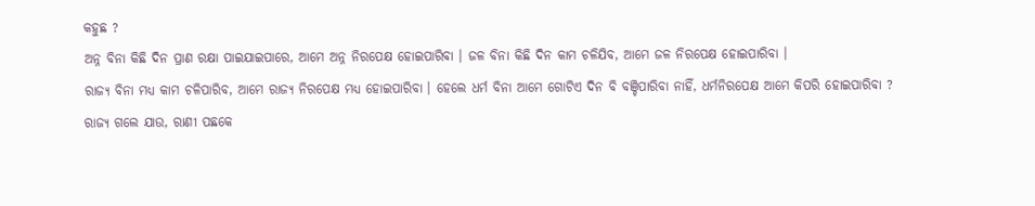କହୁଛ ?
ଅନ୍ନ ବିନା କିଛି ଦିନ ପ୍ରାଣ ରକ୍ଷା ପାଇଯାଇପାରେ, ଆମେ ଅନ୍ନ ନିରପେକ୍ଷ ହୋଇପାରିବା । ଜଳ ବିନା କିଛି ଦିନ କାମ ଚଳିଯିବ, ଆମେ ଜଳ ନିରପେକ୍ଷ ହୋଇପାରିବା ।
ରାଜ୍ୟ ବିନା ମଧ୍ୟ କାମ ଚଳିପାରିବ, ଆମେ ରାଜ୍ୟ ନିରପେକ୍ଷ ମଧ୍ୟ ହୋଇପାରିବା । ହେଲେ ଧର୍ମ ବିନା ଆମେ ଗୋଟିଏ ଦିନ ବି ବଞ୍ଚିପାରିବା ନାହିଁ, ଧର୍ମନିରପେକ୍ଷ ଆମେ କିପରି ହୋଇପାରିବା ?
ରାଜ୍ୟ ଗଲେ ଯାଉ, ରାଣୀ ପଛକେ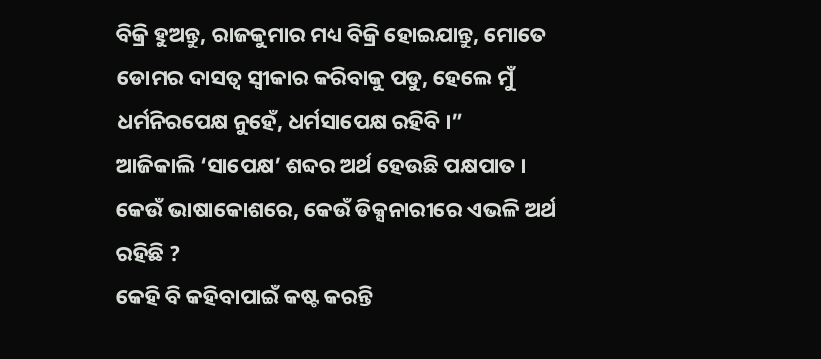ବିକ୍ରି ହୁଅନ୍ତୁ, ରାଜକୁମାର ମଧ୍ୟ ବିକ୍ରି ହୋଇଯାନ୍ତୁ, ମୋତେ ଡୋମର ଦାସତ୍ୱ ସ୍ୱୀକାର କରିବାକୁ ପଡୁ, ହେଲେ ମୁଁ ଧର୍ମନିରପେକ୍ଷ ନୁହେଁ, ଧର୍ମସାପେକ୍ଷ ରହିବି ।”
ଆଜିକାଲି ‘ସାପେକ୍ଷ’ ଶବ୍ଦର ଅର୍ଥ ହେଉଛି ପକ୍ଷପାତ ।
କେଉଁ ଭାଷାକୋଶରେ, କେଉଁ ଡିକ୍ସନାରୀରେ ଏଭଳି ଅର୍ଥ ରହିଛି ?
କେହି ବି କହିବାପାଇଁ କଷ୍ଟ କରନ୍ତି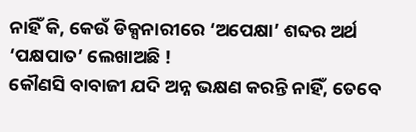ନାହିଁ କି, କେଉଁ ଡିକ୍ସନାରୀରେ ‘ଅପେକ୍ଷା’ ଶବ୍ଦର ଅର୍ଥ ‘ପକ୍ଷପାତ’ ଲେଖାଅଛି !
କୌଣସି ବାବାଜୀ ଯଦି ଅନ୍ନ ଭକ୍ଷଣ କରନ୍ତି ନାହିଁ, ତେବେ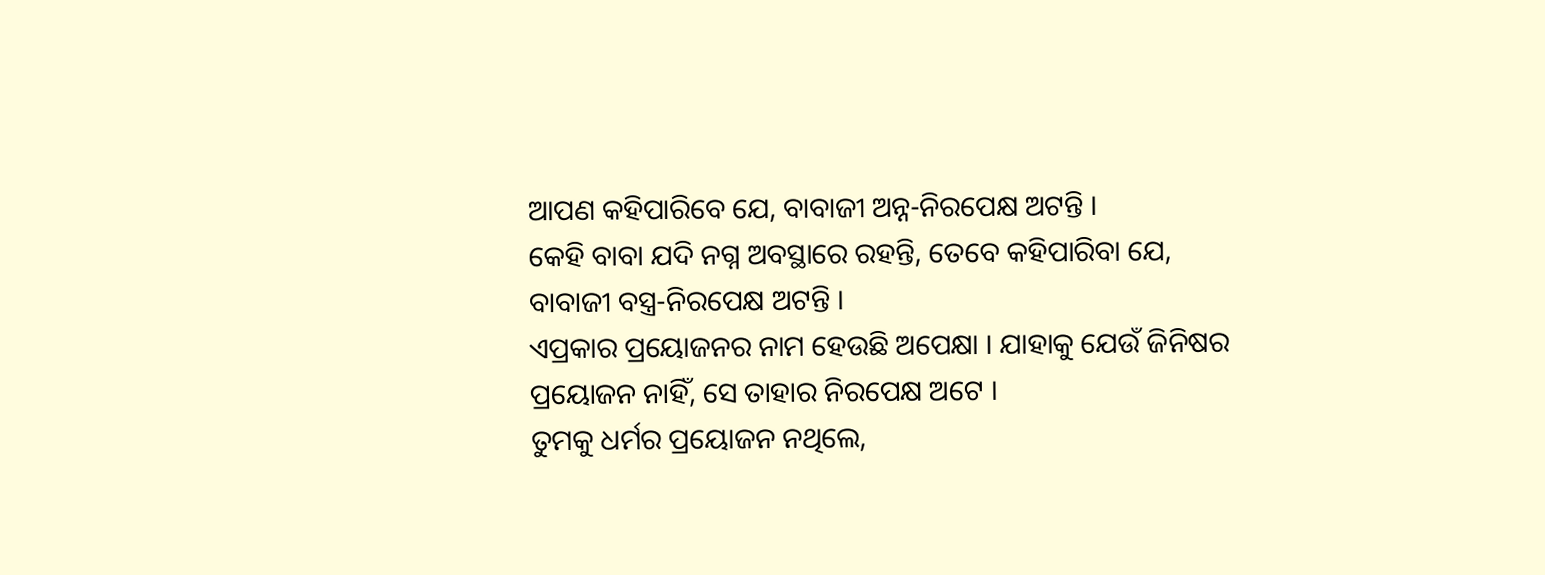ଆପଣ କହିପାରିବେ ଯେ, ବାବାଜୀ ଅନ୍ନ-ନିରପେକ୍ଷ ଅଟନ୍ତି ।
କେହି ବାବା ଯଦି ନଗ୍ନ ଅବସ୍ଥାରେ ରହନ୍ତି, ତେବେ କହିପାରିବା ଯେ, ବାବାଜୀ ବସ୍ତ୍ର-ନିରପେକ୍ଷ ଅଟନ୍ତି ।
ଏପ୍ରକାର ପ୍ରୟୋଜନର ନାମ ହେଉଛି ଅପେକ୍ଷା । ଯାହାକୁ ଯେଉଁ ଜିନିଷର ପ୍ରୟୋଜନ ନାହିଁ, ସେ ତାହାର ନିରପେକ୍ଷ ଅଟେ ।
ତୁମକୁ ଧର୍ମର ପ୍ରୟୋଜନ ନଥିଲେ,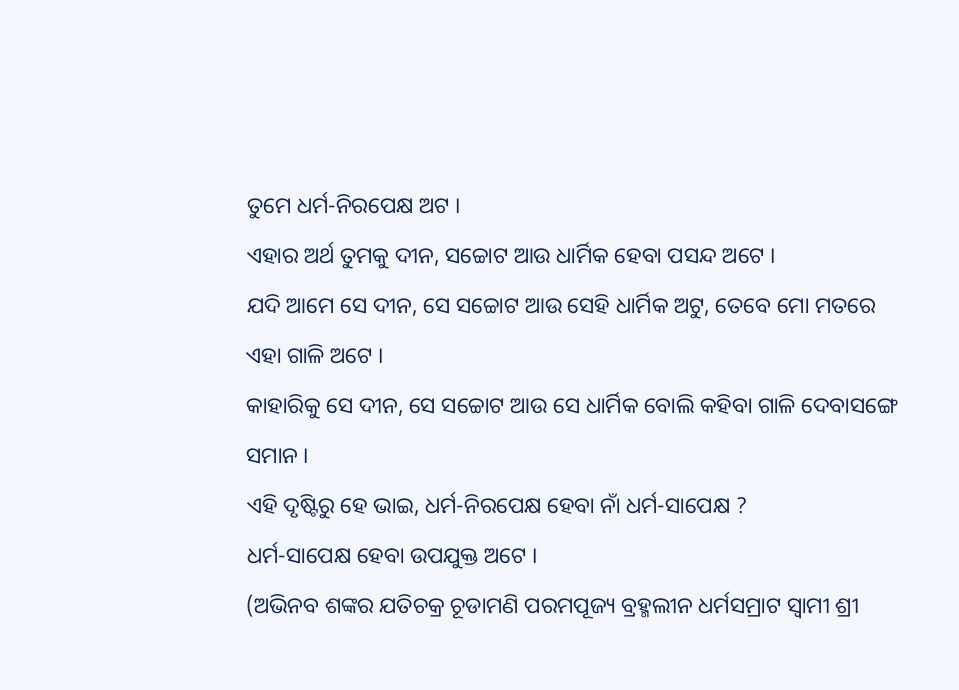ତୁମେ ଧର୍ମ-ନିରପେକ୍ଷ ଅଟ ।
ଏହାର ଅର୍ଥ ତୁମକୁ ଦୀନ, ସଚ୍ଚୋଟ ଆଉ ଧାର୍ମିକ ହେବା ପସନ୍ଦ ଅଟେ ।
ଯଦି ଆମେ ସେ ଦୀନ, ସେ ସଚ୍ଚୋଟ ଆଉ ସେହି ଧାର୍ମିକ ଅଟୁ, ତେବେ ମୋ ମତରେ ଏହା ଗାଳି ଅଟେ ।
କାହାରିକୁ ସେ ଦୀନ, ସେ ସଚ୍ଚୋଟ ଆଉ ସେ ଧାର୍ମିକ ବୋଲି କହିବା ଗାଳି ଦେବାସଙ୍ଗେ ସମାନ ।
ଏହି ଦୃଷ୍ଟିରୁ ହେ ଭାଇ, ଧର୍ମ-ନିରପେକ୍ଷ ହେବା ନାଁ ଧର୍ମ-ସାପେକ୍ଷ ?
ଧର୍ମ-ସାପେକ୍ଷ ହେବା ଉପଯୁକ୍ତ ଅଟେ ।
(ଅଭିନବ ଶଙ୍କର ଯତିଚକ୍ର ଚୂଡାମଣି ପରମପୂଜ୍ୟ ବ୍ରହ୍ମଲୀନ ଧର୍ମସମ୍ରାଟ ସ୍ୱାମୀ ଶ୍ରୀ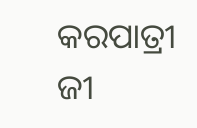କରପାତ୍ରୀ ଜୀ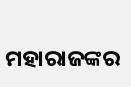ମହାରାଜଙ୍କର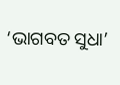‘ଭାଗବତ ସୁଧା’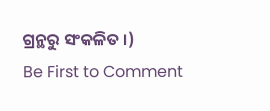ଗ୍ରନ୍ଥରୁ ସଂକଳିତ ।)
Be First to Comment